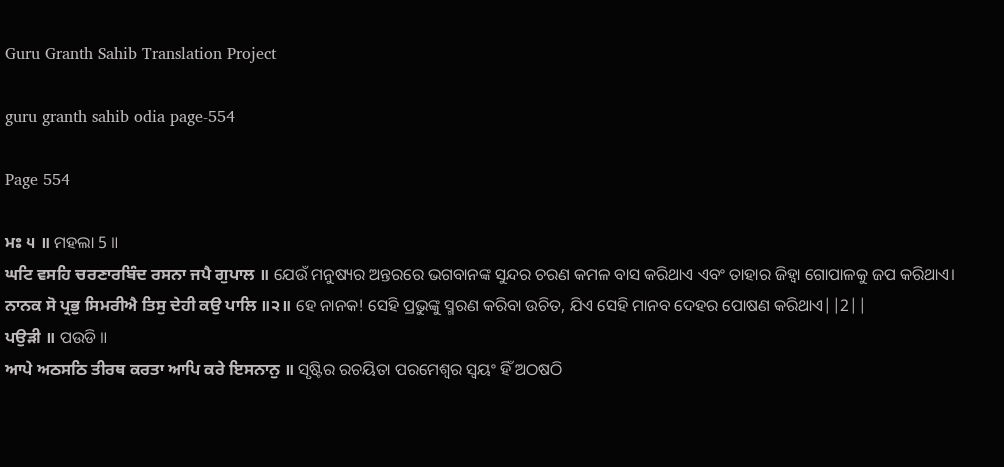Guru Granth Sahib Translation Project

guru granth sahib odia page-554

Page 554

ਮਃ ੫ ॥ ମହଲା 5 ॥
ਘਟਿ ਵਸਹਿ ਚਰਣਾਰਬਿੰਦ ਰਸਨਾ ਜਪੈ ਗੁਪਾਲ ॥ ଯେଉଁ ମନୁଷ୍ୟର ଅନ୍ତରରେ ଭଗବାନଙ୍କ ସୁନ୍ଦର ଚରଣ କମଳ ବାସ କରିଥାଏ ଏବଂ ତାହାର ଜିହ୍ଵା ଗୋପାଳକୁ ଜପ କରିଥାଏ।
ਨਾਨਕ ਸੋ ਪ੍ਰਭੁ ਸਿਮਰੀਐ ਤਿਸੁ ਦੇਹੀ ਕਉ ਪਾਲਿ ॥੨॥ ହେ ନାନକ! ସେହି ପ୍ରଭୁଙ୍କୁ ସ୍ମରଣ କରିବା ଉଚିତ, ଯିଏ ସେହି ମାନବ ଦେହର ପୋଷଣ କରିଥାଏ||2||
ਪਉੜੀ ॥ ପଉଡି ॥
ਆਪੇ ਅਠਸਠਿ ਤੀਰਥ ਕਰਤਾ ਆਪਿ ਕਰੇ ਇਸਨਾਨੁ ॥ ସୃଷ୍ଟିର ରଚୟିତା ପରମେଶ୍ଵର ସ୍ଵୟଂ ହିଁ ଅଠଷଠି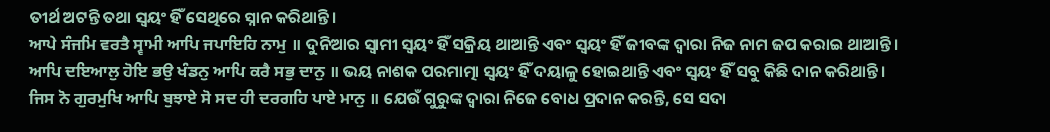ତୀର୍ଥ ଅଟନ୍ତି ତଥା ସ୍ଵୟଂ ହିଁ ସେଥିରେ ସ୍ନାନ କରିଥାନ୍ତି।
ਆਪੇ ਸੰਜਮਿ ਵਰਤੈ ਸ੍ਵਾਮੀ ਆਪਿ ਜਪਾਇਹਿ ਨਾਮੁ ॥ ଦୁନିଆର ସ୍ଵାମୀ ସ୍ଵୟଂ ହିଁ ସକ୍ରିୟ ଥାଆନ୍ତି ଏବଂ ସ୍ଵୟଂ ହିଁ ଜୀବଙ୍କ ଦ୍ଵାରା ନିଜ ନାମ ଜପ କରାଇ ଥାଆନ୍ତି।
ਆਪਿ ਦਇਆਲੁ ਹੋਇ ਭਉ ਖੰਡਨੁ ਆਪਿ ਕਰੈ ਸਭੁ ਦਾਨੁ ॥ ଭୟ ନାଶକ ପରମାତ୍ମା ସ୍ଵୟଂ ହିଁ ଦୟାଳୁ ହୋଇଥାନ୍ତି ଏବଂ ସ୍ଵୟଂ ହିଁ ସବୁ କିଛି ଦାନ କରିଥାନ୍ତି।
ਜਿਸ ਨੋ ਗੁਰਮੁਖਿ ਆਪਿ ਬੁਝਾਏ ਸੋ ਸਦ ਹੀ ਦਰਗਹਿ ਪਾਏ ਮਾਨੁ ॥ ଯେଉଁ ଗୁରୁଙ୍କ ଦ୍ଵାରା ନିଜେ ବୋଧ ପ୍ରଦାନ କରନ୍ତି, ସେ ସଦା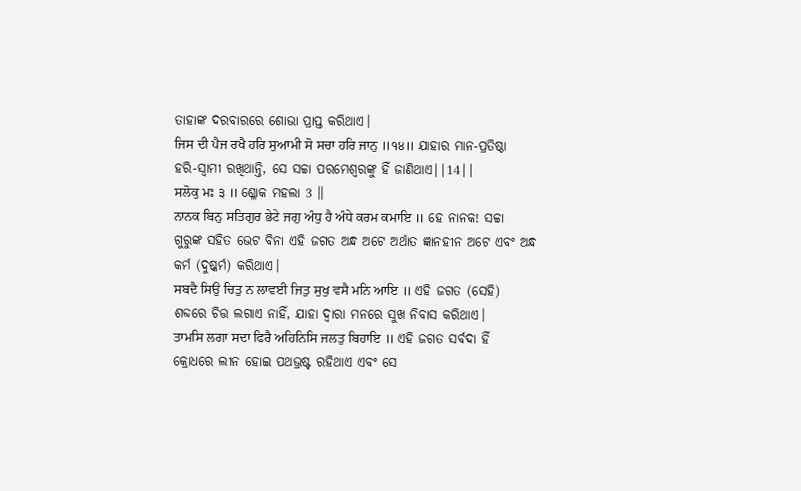ତାହାଙ୍କ ଦରବାରରେ ଶୋଭା ପ୍ରାପ୍ତ କରିଥାଏ।
ਜਿਸ ਦੀ ਪੈਜ ਰਖੈ ਹਰਿ ਸੁਆਮੀ ਸੋ ਸਚਾ ਹਰਿ ਜਾਨੁ ॥੧੪॥ ଯାହାର ମାନ-ପ୍ରତିଷ୍ଠା ହରି-ସ୍ଵାମୀ ରଖିଥାନ୍ତି, ସେ ସଚ୍ଚା ପରମେଶ୍ଵରଙ୍କୁ ହିଁ ଜାଣିଥାଏ||14||
ਸਲੋਕੁ ਮਃ ੩ ॥ ଶ୍ଳୋକ ମହଲା 3 ॥
ਨਾਨਕ ਬਿਨੁ ਸਤਿਗੁਰ ਭੇਟੇ ਜਗੁ ਅੰਧੁ ਹੈ ਅੰਧੇ ਕਰਮ ਕਮਾਇ ॥ ହେ ନାନକ! ସଚ୍ଚା ଗୁରୁଙ୍କ ସହିତ ଭେଟ ବିନା ଏହି ଜଗତ ଅନ୍ଧ ଅଟେ ଅର୍ଥାତ ଜ୍ଞାନହୀନ ଅଟେ ଏବଂ ଅନ୍ଧ କର୍ମ (ଦୁଷ୍କର୍ମ) କରିଥାଏ।
ਸਬਦੈ ਸਿਉ ਚਿਤੁ ਨ ਲਾਵਈ ਜਿਤੁ ਸੁਖੁ ਵਸੈ ਮਨਿ ਆਇ ॥ ଏହି ଜଗତ (ସେହି) ଶବ୍ଦରେ ଚିତ୍ତ ଲଗାଏ ନାହିଁ, ଯାହା ଦ୍ଵାରା ମନରେ ସୁଖ ନିବାସ କରିଥାଏ।
ਤਾਮਸਿ ਲਗਾ ਸਦਾ ਫਿਰੈ ਅਹਿਨਿਸਿ ਜਲਤੁ ਬਿਹਾਇ ॥ ଏହି ଜଗତ ସର୍ବଦା ହିଁ କ୍ରୋଧରେ ଲୀନ ହୋଇ ପଥଭ୍ରଷ୍ଟ ରହିଥାଏ ଏବଂ ସେ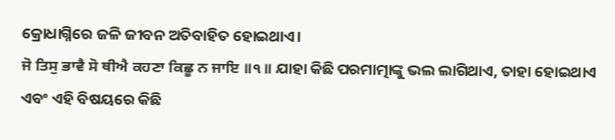କ୍ରୋଧାଗ୍ନିରେ ଜଳି ଜୀବନ ଅତିବାହିତ ହୋଇଥାଏ।
ਜੋ ਤਿਸੁ ਭਾਵੈ ਸੋ ਥੀਐ ਕਹਣਾ ਕਿਛੂ ਨ ਜਾਇ ॥੧॥ ଯାହା କିଛି ପରମାତ୍ମାଙ୍କୁ ଭଲ ଲାଗିଥାଏ, ତାହା ହୋଇଥାଏ ଏବଂ ଏହି ବିଷୟରେ କିଛି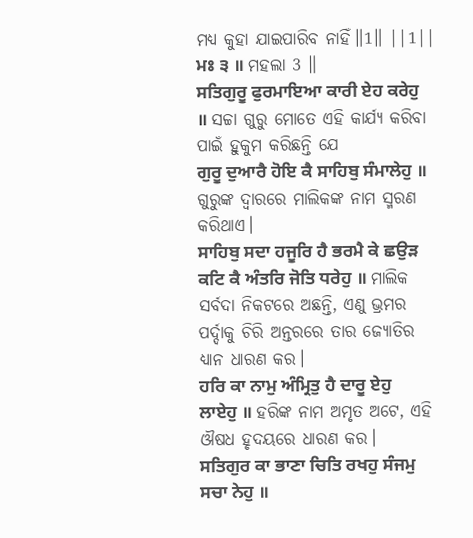ମଧ୍ୟ କୁହା ଯାଇପାରିବ ନାହିଁ॥1॥ ||1||
ਮਃ ੩ ॥ ମହଲା 3 ॥
ਸਤਿਗੁਰੂ ਫੁਰਮਾਇਆ ਕਾਰੀ ਏਹ ਕਰੇਹੁ ॥ ସଚ୍ଚା ଗୁରୁ ମୋତେ ଏହି କାର୍ଯ୍ୟ କରିବା ପାଇଁ ହୁକୁମ କରିଛନ୍ତି ଯେ
ਗੁਰੂ ਦੁਆਰੈ ਹੋਇ ਕੈ ਸਾਹਿਬੁ ਸੰਮਾਲੇਹੁ ॥ ଗୁରୁଙ୍କ ଦ୍ଵାରରେ ମାଲିକଙ୍କ ନାମ ସ୍ମରଣ କରିଥାଏ।
ਸਾਹਿਬੁ ਸਦਾ ਹਜੂਰਿ ਹੈ ਭਰਮੈ ਕੇ ਛਉੜ ਕਟਿ ਕੈ ਅੰਤਰਿ ਜੋਤਿ ਧਰੇਹੁ ॥ ମାଲିକ ସର୍ବଦା ନିକଟରେ ଅଛନ୍ତି, ଏଣୁ ଭ୍ରମର ପର୍ଦ୍ଦାକୁ ଚିରି ଅନ୍ତରରେ ତାର ଜ୍ୟୋତିର ଧ୍ୟାନ ଧାରଣ କର।
ਹਰਿ ਕਾ ਨਾਮੁ ਅੰਮ੍ਰਿਤੁ ਹੈ ਦਾਰੂ ਏਹੁ ਲਾਏਹੁ ॥ ହରିଙ୍କ ନାମ ଅମୃତ ଅଟେ, ଏହି ଔଷଧ ହୃଦୟରେ ଧାରଣ କର।
ਸਤਿਗੁਰ ਕਾ ਭਾਣਾ ਚਿਤਿ ਰਖਹੁ ਸੰਜਮੁ ਸਚਾ ਨੇਹੁ ॥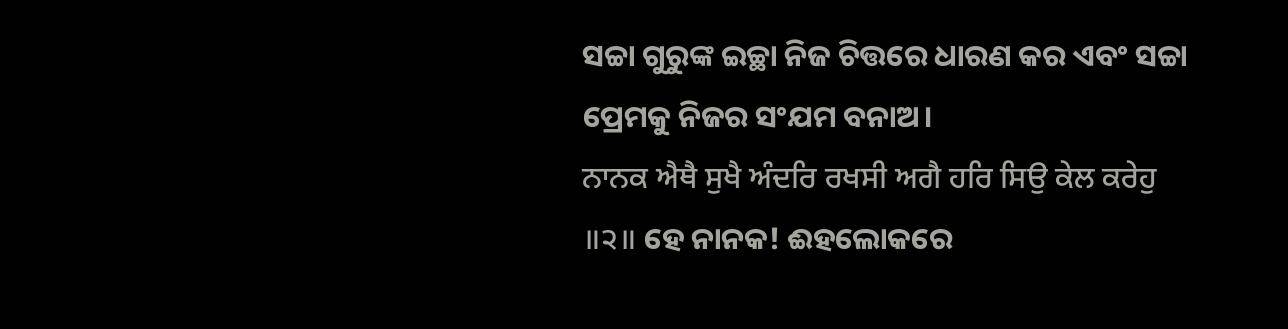ସଚ୍ଚା ଗୁରୁଙ୍କ ଇଚ୍ଛା ନିଜ ଚିତ୍ତରେ ଧାରଣ କର ଏବଂ ସଚ୍ଚା ପ୍ରେମକୁ ନିଜର ସଂଯମ ବନାଅ।
ਨਾਨਕ ਐਥੈ ਸੁਖੈ ਅੰਦਰਿ ਰਖਸੀ ਅਗੈ ਹਰਿ ਸਿਉ ਕੇਲ ਕਰੇਹੁ ॥੨॥ ହେ ନାନକ! ଈହଲୋକରେ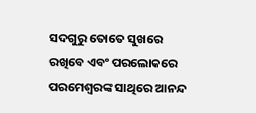ସଦଗୁରୁ ତୋତେ ସୁଖରେ ରଖିବେ ଏବଂ ପରଲୋକରେ ପରମେଶ୍ଵରଙ୍କ ସାଥିରେ ଆନନ୍ଦ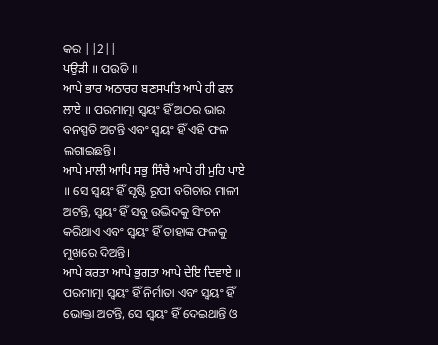କର ||2||
ਪਉੜੀ ॥ ପଉଡି ॥
ਆਪੇ ਭਾਰ ਅਠਾਰਹ ਬਣਸਪਤਿ ਆਪੇ ਹੀ ਫਲ ਲਾਏ ॥ ପରମାତ୍ମା ସ୍ଵୟଂ ହିଁ ଅଠର ଭାର ବନସ୍ପତି ଅଟନ୍ତି ଏବଂ ସ୍ଵୟଂ ହିଁ ଏହି ଫଳ ଲଗାଇଛନ୍ତି।
ਆਪੇ ਮਾਲੀ ਆਪਿ ਸਭੁ ਸਿੰਚੈ ਆਪੇ ਹੀ ਮੁਹਿ ਪਾਏ ॥ ସେ ସ୍ଵୟଂ ହିଁ ସୃଷ୍ଟି ରୂପୀ ବଗିଚାର ମାଳୀ ଅଟନ୍ତି, ସ୍ଵୟଂ ହିଁ ସବୁ ଉଦ୍ଭିଦକୁ ସିଂଚନ କରିଥାଏ ଏବଂ ସ୍ଵୟଂ ହିଁ ତାହାଙ୍କ ଫଳକୁ ମୁଖରେ ଦିଅନ୍ତି।
ਆਪੇ ਕਰਤਾ ਆਪੇ ਭੁਗਤਾ ਆਪੇ ਦੇਇ ਦਿਵਾਏ ॥ ପରମାତ୍ମା ସ୍ଵୟଂ ହିଁ ନିର୍ମାତା ଏବଂ ସ୍ଵୟଂ ହିଁ ଭୋକ୍ତା ଅଟନ୍ତି, ସେ ସ୍ଵୟଂ ହିଁ ଦେଇଥାନ୍ତି ଓ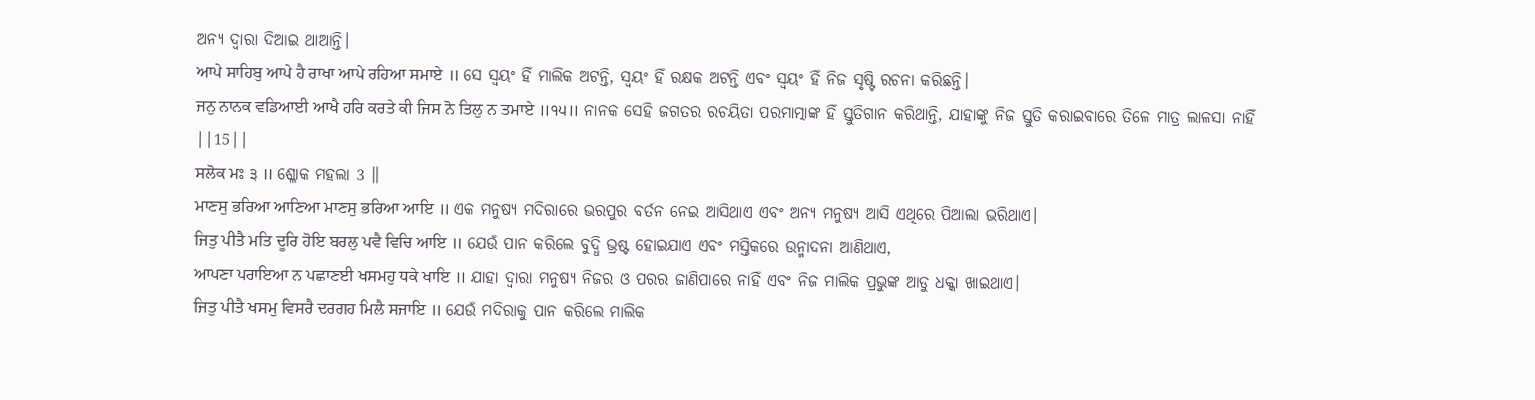ଅନ୍ୟ ଦ୍ଵାରା ଦିଆଇ ଥାଆନ୍ତି।
ਆਪੇ ਸਾਹਿਬੁ ਆਪੇ ਹੈ ਰਾਖਾ ਆਪੇ ਰਹਿਆ ਸਮਾਏ ॥ ସେ ସ୍ଵୟଂ ହିଁ ମାଲିକ ଅଟନ୍ତି, ସ୍ଵୟଂ ହିଁ ରକ୍ଷକ ଅଟନ୍ତି ଏବଂ ସ୍ଵୟଂ ହିଁ ନିଜ ସୃଷ୍ଟି ରଚନା କରିଛନ୍ତି।
ਜਨੁ ਨਾਨਕ ਵਡਿਆਈ ਆਖੈ ਹਰਿ ਕਰਤੇ ਕੀ ਜਿਸ ਨੋ ਤਿਲੁ ਨ ਤਮਾਏ ॥੧੫॥ ନାନକ ସେହି ଜଗତର ରଚୟିତା ପରମାତ୍ମାଙ୍କ ହିଁ ସ୍ତୁତିଗାନ କରିଥାନ୍ତି, ଯାହାଙ୍କୁ ନିଜ ସ୍ତୁତି କରାଇବାରେ ତିଳେ ମାତ୍ର ଲାଳସା ନାହିଁ ||15||
ਸਲੋਕ ਮਃ ੩ ॥ ଶ୍ଳୋକ ମହଲା 3 ॥
ਮਾਣਸੁ ਭਰਿਆ ਆਣਿਆ ਮਾਣਸੁ ਭਰਿਆ ਆਇ ॥ ଏକ ମନୁଷ୍ୟ ମଦିରାରେ ଭରପୁର ବର୍ତନ ନେଇ ଆସିଥାଏ ଏବଂ ଅନ୍ୟ ମନୁଷ୍ୟ ଆସି ଏଥିରେ ପିଆଲା ଭରିଥାଏ।
ਜਿਤੁ ਪੀਤੈ ਮਤਿ ਦੂਰਿ ਹੋਇ ਬਰਲੁ ਪਵੈ ਵਿਚਿ ਆਇ ॥ ଯେଉଁ ପାନ କରିଲେ ବୁଦ୍ଧି ଭ୍ରଷ୍ଟ ହୋଇଯାଏ ଏବଂ ମସ୍ତିକରେ ଉନ୍ମାଦନା ଆଣିଥାଏ,
ਆਪਣਾ ਪਰਾਇਆ ਨ ਪਛਾਣਈ ਖਸਮਹੁ ਧਕੇ ਖਾਇ ॥ ଯାହା ଦ୍ଵାରା ମନୁଷ୍ୟ ନିଜର ଓ ପରର ଜାଣିପାରେ ନାହିଁ ଏବଂ ନିଜ ମାଲିକ ପ୍ରଭୁଙ୍କ ଆଡୁ ଧକ୍କା ଖାଇଥାଏ।
ਜਿਤੁ ਪੀਤੈ ਖਸਮੁ ਵਿਸਰੈ ਦਰਗਹ ਮਿਲੈ ਸਜਾਇ ॥ ଯେଉଁ ମଦିରାକୁ ପାନ କରିଲେ ମାଲିକ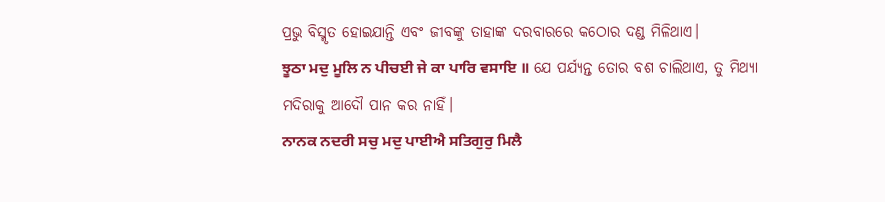ପ୍ରଭୁ ବିସ୍ମୃତ ହୋଇଯାନ୍ତି ଏବଂ ଜୀବଙ୍କୁ ତାହାଙ୍କ ଦରବାରରେ କଠୋର ଦଣ୍ଡ ମିଳିଥାଏ।
ਝੂਠਾ ਮਦੁ ਮੂਲਿ ਨ ਪੀਚਈ ਜੇ ਕਾ ਪਾਰਿ ਵਸਾਇ ॥ ଯେ ପର୍ଯ୍ୟନ୍ତ ତୋର ବଶ ଚାଲିଥାଏ, ତୁ ମିଥ୍ୟା ମଦିରାକୁ ଆଦୌ ପାନ କର ନାହିଁ।
ਨਾਨਕ ਨਦਰੀ ਸਚੁ ਮਦੁ ਪਾਈਐ ਸਤਿਗੁਰੁ ਮਿਲੈ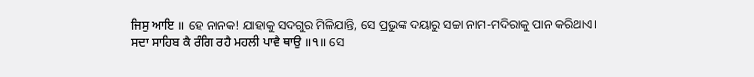ਜਿਸੁ ਆਇ ॥ ହେ ନାନକ! ଯାହାକୁ ସଦଗୁର ମିଳିଯାନ୍ତି, ସେ ପ୍ରଭୁଙ୍କ ଦୟାରୁ ସଚ୍ଚା ନାମ-ମଦିରାକୁ ପାନ କରିଥାଏ।
ਸਦਾ ਸਾਹਿਬ ਕੈ ਰੰਗਿ ਰਹੈ ਮਹਲੀ ਪਾਵੈ ਥਾਉ ॥੧॥ ସେ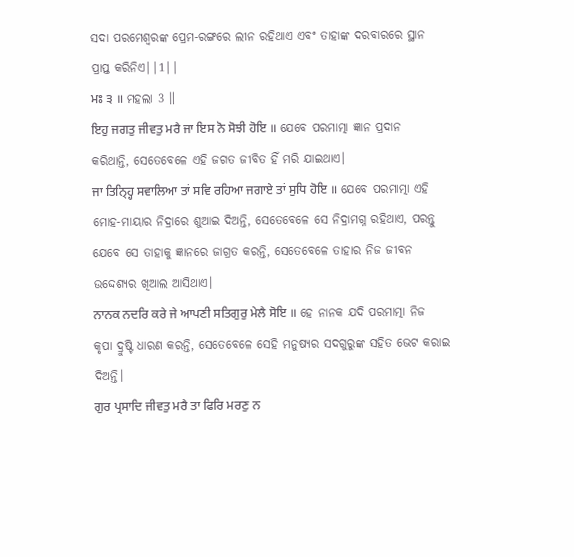ସଦା ପରମେଶ୍ଵରଙ୍କ ପ୍ରେମ-ରଙ୍ଗରେ ଲୀନ ରହିଥାଏ ଏବଂ ତାହାଙ୍କ ଦରବାରରେ ସ୍ଥାନ ପ୍ରାପ୍ତ କରିନିଏ||1||
ਮਃ ੩ ॥ ମହଲା 3 ॥
ਇਹੁ ਜਗਤੁ ਜੀਵਤੁ ਮਰੈ ਜਾ ਇਸ ਨੋ ਸੋਝੀ ਹੋਇ ॥ ଯେବେ ପରମାତ୍ମା ଜ୍ଞାନ ପ୍ରଦାନ କରିଥାନ୍ତି, ସେତେବେଳେ ଏହି ଜଗତ ଜୀବିତ ହିଁ ମରି ଯାଇଥାଏ।
ਜਾ ਤਿਨ੍ਹ੍ਹਿ ਸਵਾਲਿਆ ਤਾਂ ਸਵਿ ਰਹਿਆ ਜਗਾਏ ਤਾਂ ਸੁਧਿ ਹੋਇ ॥ ଯେବେ ପରମାତ୍ମା ଏହି ମୋହ-ମାୟାର ନିଦ୍ରାରେ ଶୁଆଇ ଦିଅନ୍ତି, ସେତେବେଳେ ସେ ନିଦ୍ରାମଗ୍ନ ରହିଥାଏ, ପରନ୍ତୁ ଯେବେ ସେ ତାହାକୁ ଜ୍ଞାନରେ ଜାଗ୍ରତ କରନ୍ତି, ସେତେବେଳେ ତାହାର ନିଜ ଜୀବନ ଉଦ୍ଦେଶ୍ୟର ଖିଆଲ ଆସିଥାଏ।
ਨਾਨਕ ਨਦਰਿ ਕਰੇ ਜੇ ਆਪਣੀ ਸਤਿਗੁਰੁ ਮੇਲੈ ਸੋਇ ॥ ହେ ନାନକ ଯଦି ପରମାତ୍ମା ନିଜ କୃପା ଦ୍ରୁଷ୍ଟି ଧାରଣ କରନ୍ତି, ସେତେବେଳେ ସେହି ମନୁଷ୍ୟର ସଦଗୁରୁଙ୍କ ସହିତ ଭେଟ କରାଇ ଦିଅନ୍ତି।
ਗੁਰ ਪ੍ਰਸਾਦਿ ਜੀਵਤੁ ਮਰੈ ਤਾ ਫਿਰਿ ਮਰਣੁ ਨ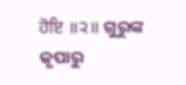ਹੋਇ ॥੨॥ ଗୁରୁଙ୍କ କୃପାରୁ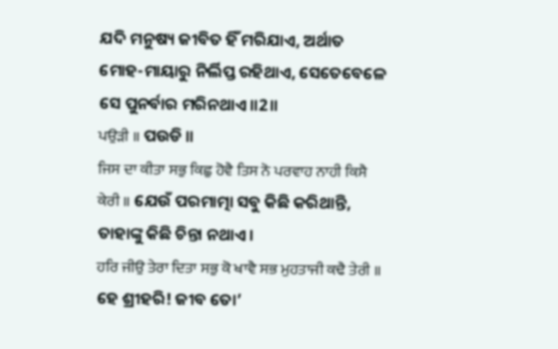ଯଦି ମନୁଷ୍ୟ ଜୀବିତ ହିଁ ମରିଯାଏ, ଅର୍ଥାତ ମୋହ-ମାୟାରୁ ନିର୍ଲିପ୍ତ ରହିଥାଏ, ସେତେବେଳେ ସେ ପୁନର୍ବାର ମରିନଥାଏ॥2॥
ਪਉੜੀ ॥ ପଉଡି ॥
ਜਿਸ ਦਾ ਕੀਤਾ ਸਭੁ ਕਿਛੁ ਹੋਵੈ ਤਿਸ ਨੋ ਪਰਵਾਹ ਨਾਹੀ ਕਿਸੈ ਕੇਰੀ ॥ ଯେଉଁ ପରମାତ୍ମା ସବୁ କିଛି କରିଥାନ୍ତି, ତାହାଙ୍କୁ କିଛି ଚିନ୍ତା ନଥାଏ।
ਹਰਿ ਜੀਉ ਤੇਰਾ ਦਿਤਾ ਸਭੁ ਕੋ ਖਾਵੈ ਸਭ ਮੁਹਤਾਜੀ ਕਢੈ ਤੇਰੀ ॥ ହେ ଶ୍ରୀହରି! ଜୀବ ତୋ’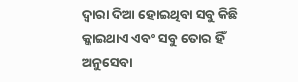ଦ୍ଵାରା ଦିଆ ହୋଇଥିବା ସବୁ କିଛି କ୍କାଇଥାଏ ଏବଂ ସବୁ ତୋର ହିଁ ଅନୁସେବା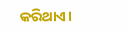କରିଥାଏ।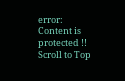error: Content is protected !!
Scroll to Top